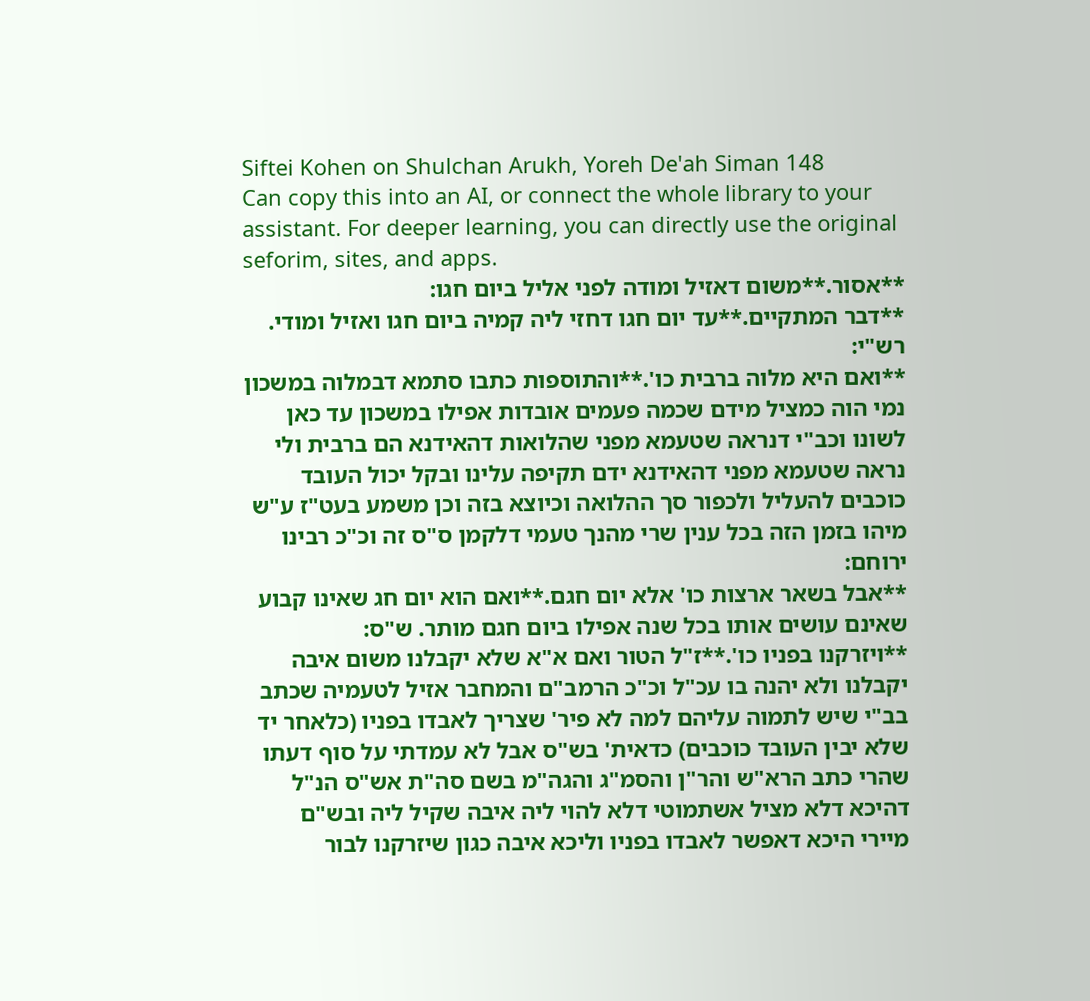Siftei Kohen on Shulchan Arukh, Yoreh De'ah Siman 148
Can copy this into an AI, or connect the whole library to your assistant. For deeper learning, you can directly use the original seforim, sites, and apps.
**אסור.**משום דאזיל ומודה לפני אליל ביום חגו:
**דבר המתקיים.**עד יום חגו דחזי ליה קמיה ביום חגו ואזיל ומודי. רש"י:
**ואם היא מלוה ברבית כו'.**והתוספות כתבו סתמא דבמלוה במשכון נמי הוה כמציל מידם שכמה פעמים אובדות אפילו במשכון עד כאן לשונו וכב"י דנראה שטעמא מפני שהלואות דהאידנא הם ברבית ולי נראה שטעמא מפני דהאידנא ידם תקיפה עלינו ובקל יכול העובד כוכבים להעליל ולכפור סך ההלואה וכיוצא בזה וכן משמע בעט"ז ע"ש מיהו בזמן הזה בכל ענין שרי מהנך טעמי דלקמן ס"ס זה וכ"כ רבינו ירוחם:
**אבל בשאר ארצות כו' אלא יום חגם.**ואם הוא יום חג שאינו קבוע שאינם עושים אותו בכל שנה אפילו ביום חגם מותר. ש"ס:
**ויזרקנו בפניו כו'.**ז"ל הטור ואם א"א שלא יקבלנו משום איבה יקבלנו ולא יהנה בו עכ"ל וכ"כ הרמב"ם והמחבר אזיל לטעמיה שכתב בב"י שיש לתמוה עליהם למה לא פיר' שצריך לאבדו בפניו (כלאחר יד שלא יבין העובד כוכבים) כדאית' בש"ס אבל לא עמדתי על סוף דעתו שהרי כתב הרא"ש והר"ן והסמ"ג והגה"מ בשם סה"ת אש"ס הנ"ל דהיכא דלא מציל אשתמוטי דלא להוי ליה איבה שקיל ליה ובש"ם מיירי היכא דאפשר לאבדו בפניו וליכא איבה כגון שיזרקנו לבור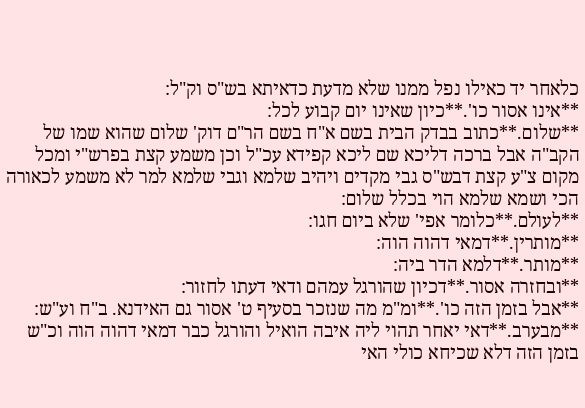כלאחר יד כאילו נפל ממנו שלא מדעת כדאיתא בש"ס וק"ל:
**אינו אסור כו'.**כיון שאינו יום קבוע לכל:
**שלום.**כתוב בבדק הבית בשם א"ח בשם הר"ם דוק' שלום שהוא שמו של הקב"ה אבל ברכה דליכא שם ליכא קפידא עכ"ל וכן משמע קצת בפרש"י ומכל מקום צ"ע קצת דבש"ס גבי מקדים ויהיב שלמא וגבי שלמא למר לא משמע לכאורה הכי ושמא שלמא הוי בכלל שלום:
**לעולם.**כלומר אפי' שלא ביום חגו:
**מותרין.**דמאי דהוה הוה:
**מותר.**דלמא הדר ביה:
**ובחזרה אסור.**דכיון שהורגל עמהם ודאי דעתו לחזור:
**אבל בזמן הזה כו'.**ומ"מ מה שנזכר בסעיף ט' אסור גם האידנא. ב"ח וע"ש:
**מבערב.**דאי יאחר תהוי ליה איבה הואיל והורגל כבר דמאי דהוה הוה וכ"ש בזמן הזה דלא שכיחא כולי האי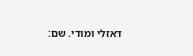דאזלי ומודי. שם: